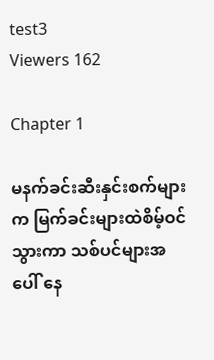test3
Viewers 162

Chapter 1

မနက်ခင်းဆီးနှင်းစက်များက မြက်ခင်းများထဲစိမ့်ဝင်သွားကာ ‌သစ်ပင်များအပေါ် နေ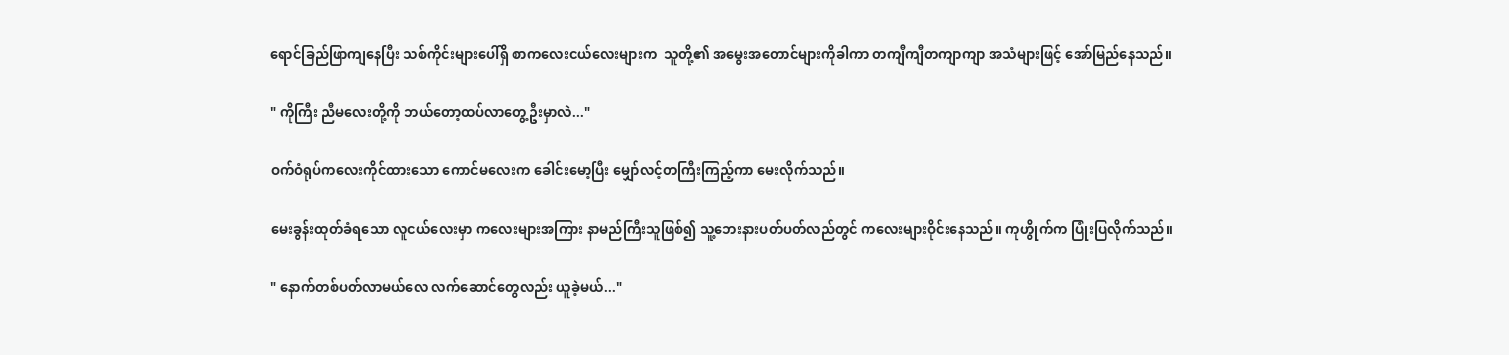ရောင်ခြည်‌ဖြာကျနေပြီး သစ်ကိုင်းများပေါ်ရှိ စာကလေးငယ်လေးများက  သူတို့၏ အမွေးအတောင်များကိုခါကာ တကျီကျီတကျာကျာ အသံများဖြင့် အော်မြည်နေသည်။

" ကိုကြီး ညီမလေးတို့ကို ဘယ်တော့ထပ်လာတွေ့ဦးမှာလဲ..."

ဝက်ဝံရုပ်ကလေးကိုင်ထားသော ကောင်မလေးက ခေါင်းမော့ပြီး မျှော်လင့်တကြီးကြည့်ကာ မေးလိုက်သည်။

မေးခွန်းထုတ်ခံရသော လူငယ်လေးမှာ ကလေးများအကြား နာမည်ကြီးသူဖြစ်၍ သူ့ဘေးနားပတ်ပတ်လည်တွင် ကလေးများဝိုင်းနေသည်။ ကုဟွိုက်က ပြုံးပြလိုက်သည်။

" နောက်တစ်ပတ်လာမယ်လေ လက်ဆောင်တွေလည်း ယူခဲ့မယ်..."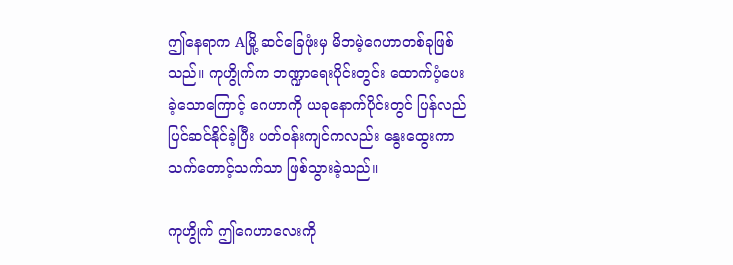ဤနေရာက Aမြို့ ဆင်ခြေဖုံးမှ မိဘမဲ့ဂေဟာတစ်ခုဖြစ်သည်။ ကုဟွိုက်က ဘဏ္ဍာရေးပိုင်းတွင်း ထောက်ပံ့ပေးခဲ့သောကြောင့် ဂေဟာကို ယခုနောက်ပိုင်းတွင် ပြန်လည်ပြင်ဆင်နိုင်ခဲ့ပြီး ပတ်ဝန်းကျင်ကလည်း နွေးထွေးကာ သက်တောင့်သက်သာ ဖြစ်သွားခဲ့သည်။

ကုဟွိုက် ဤဂေဟာလေးကို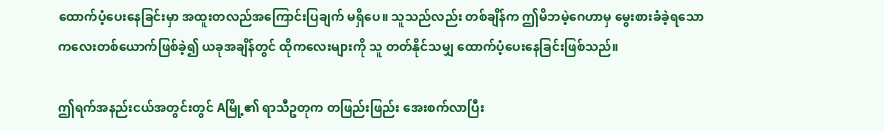ထောက်ပံ့ပေးနေခြင်းမှာ အထူးတလည်အကြောင်းပြချက် မရှိပေ။ သူသည်လည်း တစ်ချိန်က ‌ဤမိဘမဲ့ဂေဟာမှ မွေးစားခံခဲ့ရသော ကလေးတစ်ယောက်ဖြစ်ခဲ့၍ ယခုအချိန်တွင် ထိုကလေးများကို သူ တတ်နိုင်သမျှ ထောက်ပံ့ပေးနေခြင်းဖြစ်သည်။

ဤရက်အနည်းငယ်အတွင်းတွင် Aမြို့၏ ရာသီဥတုက တဖြည်းဖြည်း အေးစက်လာပြီး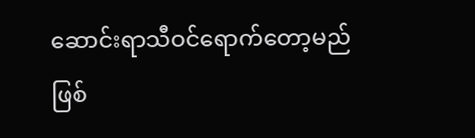ဆောင်းရာသီဝင်ရောက်တော့မည်ဖြစ်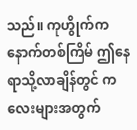သည်။ ကုဟွိုက်က နောက်တစ်ကြိမ် ဤနေရာသို့လာချိန်တွင် ကလေးများအတွက်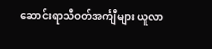ဆောင်းရာသီဝတ်အင်္ကျီများ ယူလာ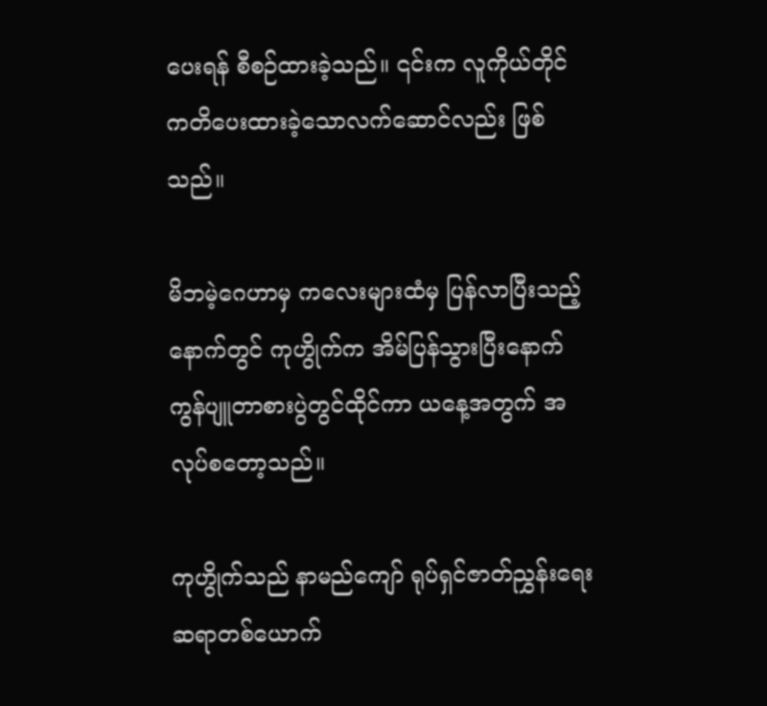ပေးရန် စီစဉ်ထားခဲ့သည်။ ၎င်းက လူကိုယ်တိုင်ကတိပေးထားခဲ့သောလက်ဆောင်လည်း ဖြစ်သည်။

မိဘမဲ့ဂေဟာမှ ကလေးများထံမှ ပြန်လာပြီးသည့်နောက်တွင် ကုဟွိုက်က အိမ်ပြန်သွားပြီးနောက် ကွန်ပျူတာစားပွဲတွင်ထိုင်ကာ ယနေ့အတွက် အလုပ်စတော့သည်။

ကုဟွိုက်သည် နာမည်ကျော် ရုပ်ရှင်ဇာတ်ညွှန်းရေးဆရာတစ်ယောက်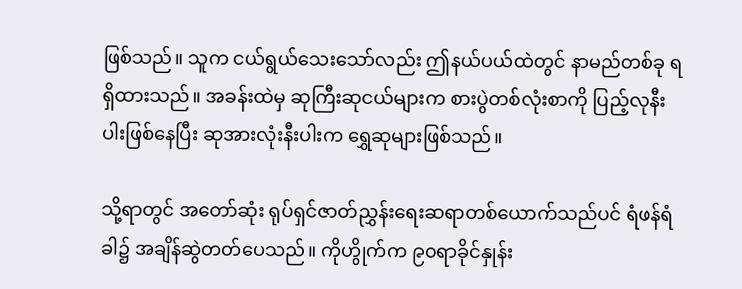ဖြစ်သည်။ သူက ငယ်ရွယ်သေးသော်လည်း ဤနယ်ပယ်ထဲတွင် နာမည်တစ်ခု ရရှိထားသည်။ အခန်းထဲမှ ဆုကြီးဆုငယ်များက စားပွဲတစ်လုံးစာကို ပြည့်လုနီးပါးဖြစ်နေပြီး ဆုအားလုံးနီးပါးက ရွှေဆုများဖြစ်သည်။

သို့ရာတွင် အတော်ဆုံး ရုပ်ရှင်ဇာတ်ညွှန်းရေးဆရာတစ်ယောက်သည်ပင် ရံဖန်ရံခါ၌ အချိန်ဆွဲတတ်ပေသည်။ ကိုဟွိုက်က ၉၀ရာခိုင်နှုန်း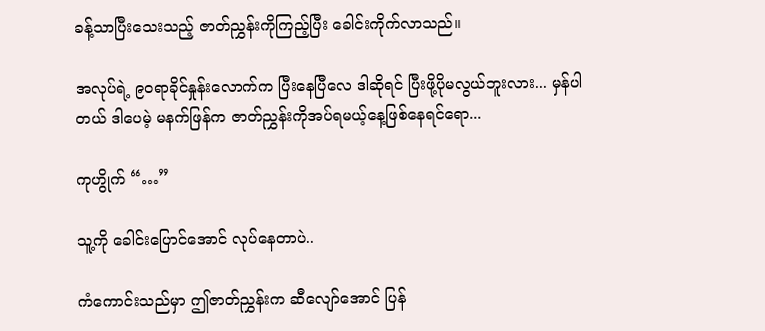ခန့်သာပြီးသေးသည့် ဇာတ်ညွှန်းကိုကြည့်ပြီး ခေါင်းကိုက်လာသည်။

အလုပ်ရဲ့ ၉၀ရာခိုင်နှုန်းလောက်က ပြီးနေပြီလေ ဒါဆိုရင် ပြီးဖို့ပိုမလွယ်ဘူးလား... မှန်ပါတယ် ဒါ‌ပေမဲ့ မနက်ဖြန်က ဇာတ်ညွှန်းကိုအပ်ရမယ့်နေ့ဖြစ်နေရင်ရော...

ကုဟွိုက် “…”

သူ့ကို ခေါင်းပြောင်အောင် လုပ်နေတာပဲ..

ကံကောင်းသည်မှာ ဤဇာတ်ညွှန်းက ဆီလျော်အောင် ပြန်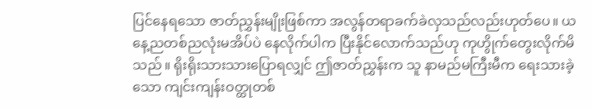ပြင်နေရသော ဇာတ်ညွှန်းမျိုးဖြစ်ကာ အလွန်တရာခက်ခဲလှသည်လည်းဟုတ်ပေ။ ယနေ့ညတစ်ညလုံးမအိပ်ပဲ နေလိုက်ပါက ပြီးနိုင်လောက်သည်ဟု ကုဟွိုက်တွေးလိုက်မိသည်။ ရိုးရိုးသားသားပြောရလျှင် ဤဇာတ်ညွှန်းက သူ နာမည်မကြီးမီက ရေးသားခဲ့သော ကျင်းကျန်းဝတ္ထုတစ်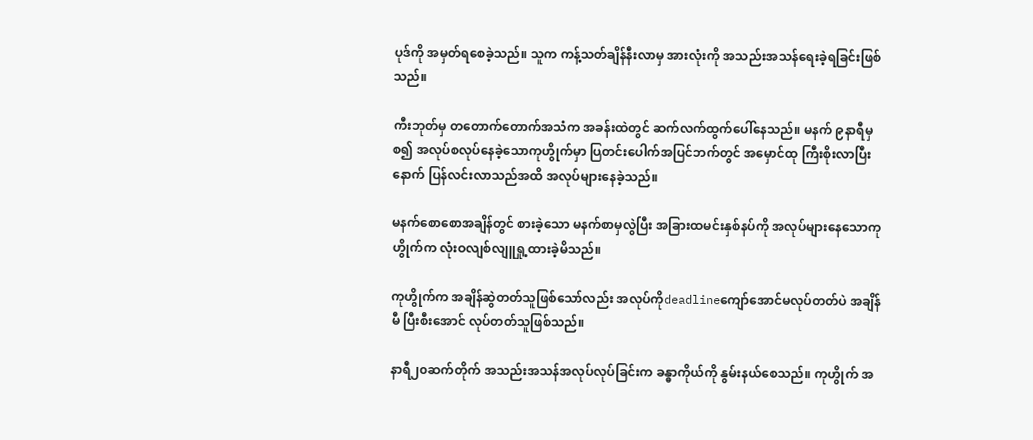ပုဒ်ကို အမှတ်ရစေခဲ့သည်။ သူက ကန့်သတ်ချိန်နီးလာမှ အားလုံးကို အသည်းအသန်ရေးခဲ့ရခြင်းဖြစ်သည်။

ကီးဘုတ်မှ တတောက်တောက်အသံက အခန်းထဲတွင် ဆက်လက်ထွက်ပေါ်နေသည်။ မနက် ၉နာရီမှစ၍ အလုပ်စလုပ်နေခဲ့သောကုဟွိုက်မှာ ပြတင်းပေါက်အပြင်ဘက်တွင် အမှောင်ထု ကြီးစိုးလာပြီးနောက် ပြန်လင်းလာသည်အထိ အလုပ်များနေခဲ့သည်။

မနက်စောစောအချိန်တွင် စားခဲ့သော မနက်စာမှလွဲပြီး အခြားထမင်းနှစ်နပ်ကို အလုပ်များနေသောကုဟွိုက်က လုံးဝလျစ်လျူရှု့ထားခဲ့မိသည်။

ကုဟွိုက်က အချိန်ဆွဲတတ်သူဖြစ်သော်လည်း အလုပ်ကိုdeadlineကျော်အောင်မလုပ်တတ်ပဲ အချိန်မီ ပြီးစီးအောင် လုပ်တတ်သူဖြစ်သည်။

နာရီ၂၀ဆက်တိုက် အသည်းအသန်အလုပ်လုပ်ခြင်းက ခန္ဓာကိုယ်ကို နွမ်းနယ်စေသည်။ ကုဟွိုက် အ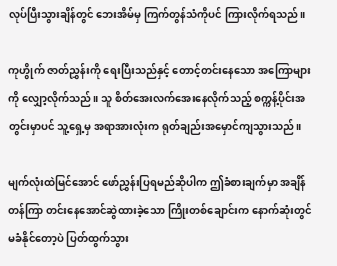လုပ်ပြီးသွားချိန်တွင် ဘေးအိမ်မှ ကြက်တွန်သံကိုပင် ကြားလိုက်ရသည်။

ကုဟွိုက် ဇာတ်ညွှန်းကို ရေးပြီးသည်နှင့် တောင့်တင်းနေသော အကြောများကို လျှော့လိုက်သည်။ သူ စိတ်အေးလက်အေးနေလိုက်သည့် စက္ကန့်ပိုင်းအတွင်းမှာပင် သူ့ရှေ့မှ အရာအားလုံးက ရုတ်ချည်းအမှောင်ကျသွားသည်။

မျက်လုံးထဲမြင်‌အောင် ဖော်ညွှန်းပြရမည်ဆိုပါက ဤခံစားချက်မှာ အချိန်တန်ကြာ တင်းနေအောင်ဆွဲထားခဲ့သော ကြိုးတစ်ချောင်းက နောက်ဆုံးတွင် မခံနိုင်တော့ပဲ ပြတ်ထွက်သွား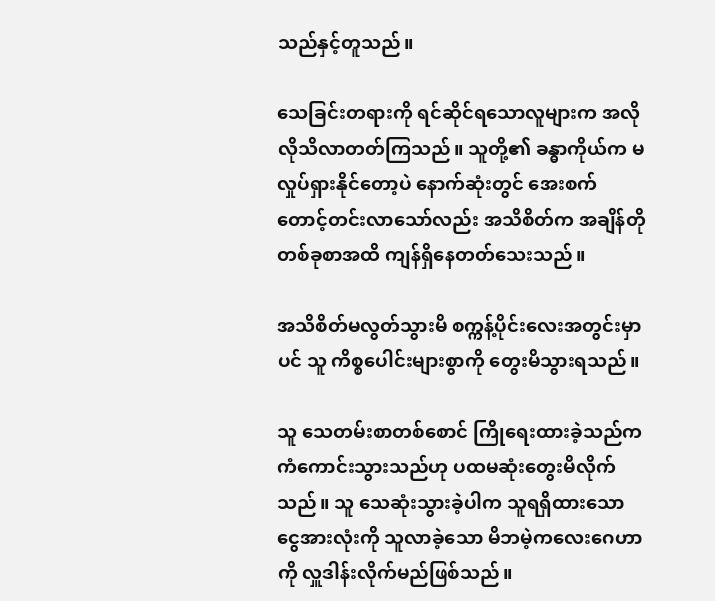သည်နှင့်တူသည်။

သေခြင်းတရားကို ရင်ဆိုင်ရသောလူများက အလိုလိုသိလာတတ်ကြသည်။ သူတို့၏ ခန္ဓာကိုယ်က မလှုပ်ရှားနိုင်တော့ပဲ နောက်ဆုံးတွင် အေးစက်တောင့်တင်းလာသော်လည်း အသိစိတ်က အချိန်တိုတစ်ခုစာအထိ ကျန်ရှိနေတတ်သေးသည်။

အသိစိတ်မလွတ်သွားမိ စက္ကန့်ပိုင်းလေးအတွင်းမှာပင် သူ ကိစ္စပေါင်းများစွာကို တွေးမိသွားရသည်။

သူ သေတမ်းစာတစ်စောင် ကြိုရေးထားခဲ့သည်က ကံကောင်းသွားသည်ဟု ပထမဆုံးတွေးမိလိုက်သည်။ သူ သေဆုံးသွားခဲ့ပါက သူရရှိ‌ထားသော ငွေအားလုံးကို သူလာခဲ့သော မိဘမဲ့ကလေးဂေဟာကို လှူဒါန်းလိုက်မည်ဖြစ်သည်။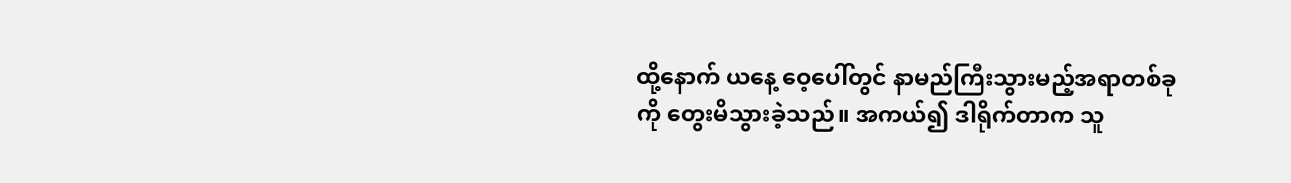ထို့နောက် ယနေ့ ဝေ့ပေါ်တွင် နာမည်ကြီးသွားမည့်အရာတစ်ခုကို တွေးမိသွားခဲ့သည်။ အကယ်၍ ဒါရိုက်တာက သူ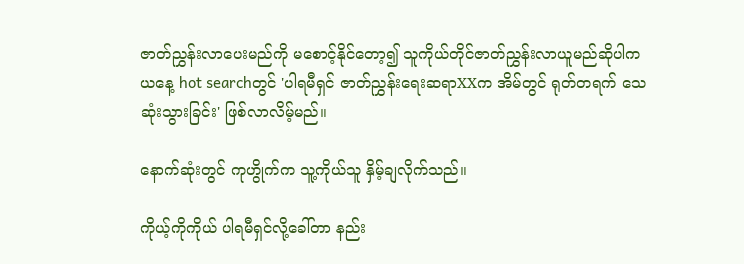ဇာတ်ညွှန်းလာပေးမည်ကို မစောင့်နိုင်တော့၍ သူကိုယ်တိုင်ဇာတ်ညွှန်းလာယူမည်ဆိုပါက ယနေ့ hot searchတွင် 'ပါရမီရှင် ဇာတ်ညွှန်းရေးဆရာXXက အိမ်တွင် ရုတ်တရက် သေဆုံးသွားခြင်း' ဖြစ်လာလိမ့်မည်။

နောက်ဆုံးတွင် ကုဟွိုက်က သူ့ကိုယ်သူ နှိမ့်ချလိုက်သည်။

ကိုယ့်ကိုကိုယ် ပါရမီရှင်လို့ခေါ်တာ နည်း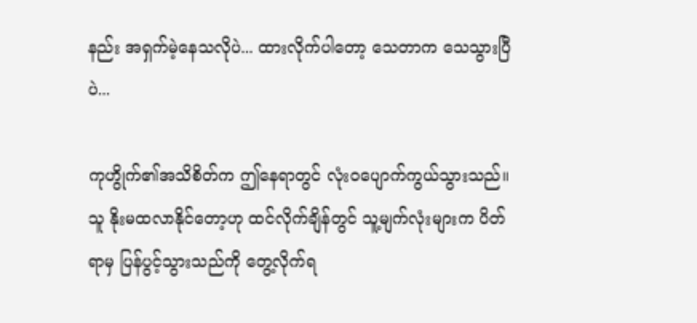နည်း အရှက်မဲ့နေသလိုပဲ... ထားလိုက်ပါတော့ သေတာက သေသွားပြီပဲ...

ကုဟွိုက်၏အသိစိတ်က ဤနေရာတွင် လုံးဝပျောက်ကွယ်သွားသည်။ သူ နိုးမထလာနိုင်တော့ဟု ထင်လိုက်ချိန်တွင် သူ့မျက်လုံးများက ပိတ်ရာမှ ပြန်ပွင့်သွားသည်ကို တွေ့လိုက်ရ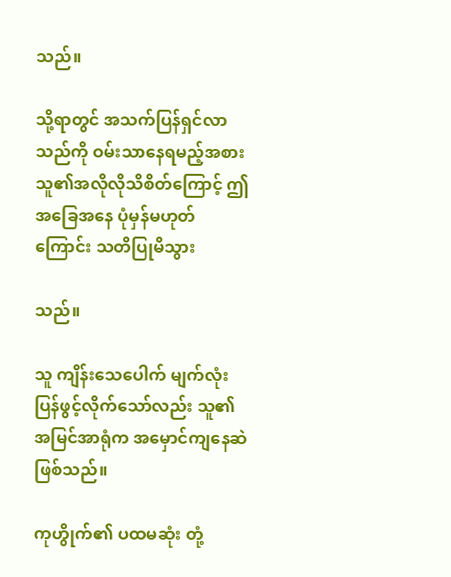သည်။

သို့ရာတွင် အသက်ပြန်ရှင်လာသည်ကို ဝမ်းသာနေရမည့်အစား သူ၏အလိုလိုသိစိတ်ကြောင့် ဤအခြေအနေ ပုံမှန်မဟုတ်ကြောင်း သတိပြုမိသွား

သည်။

သူ ကျိန်းသေပေါက် မျက်လုံးပြန်ဖွင့်လိုက်သော်လည်း သူ၏ အမြင်အာရုံက အမှောင်ကျနေဆဲဖြစ်သည်။

ကုဟွိုက်၏ ပထမဆုံး တုံ့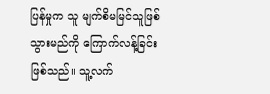ပြန်မှုက သူ မျက်စိမမြင်သူဖြစ်သွားမည်ကို ကြောက်လန့်ခြင်းဖြစ်သည်။ သူ့လက်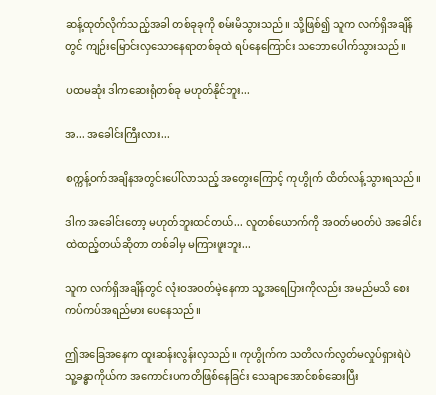ဆန့်ထုတ်လိုက်သည့်အခါ တစ်ခုခုကို စမ်းမိသွားသည်။ သို့ဖြစ်၍ သူက လက်ရှိအချိန်တွင် ကျဉ်းမြောင်းလှသောနေရာတစ်ခုထဲ ရပ်နေကြောင်း သဘောပေါက်သွားသည်။

ပထမဆုံး ဒါကဆေးရုံတစ်ခု မဟုတ်နိုင်ဘူး...

အ... အခေါင်းကြီးလား...

စက္ကန့်ဝက်အချိနအတွင်းပေါ်လာသည့် အတွေးကြောင့် ကုဟွိုက် ထိတ်လန့်သွားရသည်။

ဒါက အခေါင်းတော့ မဟုတ်ဘူးထင်တယ်... လူတစ်ယောက်ကို အဝတ်မဝတ်ပဲ အခေါင်းထဲထည့်တယ်ဆိုတာ တစ်ခါမှ မကြားဖူးဘူး...

သူက လက်ရှိအချိန်တွင် လုံးဝအဝတ်မဲ့နေကာ သူ့အရေပြားကိုလည်း အမည်မသိ စေးကပ်ကပ်အရည်မား ပေနေသည်။

ဤအခြေအနေက ထူးဆန်းလွန်းလှသည်။ ကုဟွိုက်က သတိလက်လွတ်မလှုပ်ရှားရဲပဲ သူ့ခန္ဓာကိုယ်က အကောင်းပကတိဖြစ်နေခြင်း သေချာအောင်စစ်ဆေးပြီး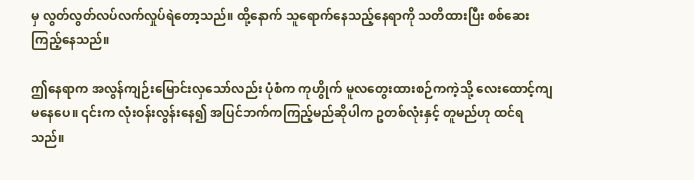မှ လွတ်လွတ်လပ်လက်လှုပ်ရဲတော့သည်။ ထို့နောက် သူရောက်နေသည့်နေရာကို သတိထားပြီး စစ်ဆေးကြည့်နေသည်။

ဤနေရာက အလွန်ကျဉ်းမြောင်းလှသော်လည်း ပုံစံက ကုဟွိုက် မူလတွေးထားစဉ်ကကဲ့သို့ လေးထောင့်ကျမနေပေ။ ၎င်းက လုံးဝန်းလွန်းနေ၍ အပြင်ဘက်ကကြည့်မည်ဆိုပါက ဥတစ်လုံးနှင့် တူမည်ဟု ထင်ရသည်။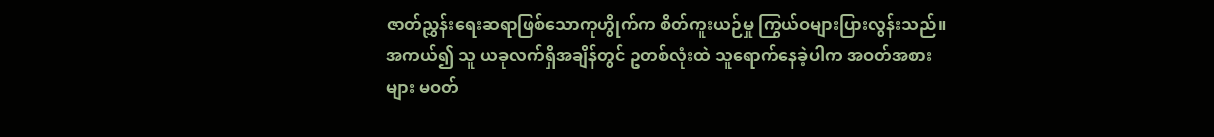ဇာတ်ညွှန်းရေးဆရာဖြစ်သောကုဟွိုက်က စိတ်ကူးယဉ်မှု ကြွယ်ဝများပြားလွန်းသည်။ အကယ်၍ သူ ယခုလက်ရှိအချိန်တွင် ဥတစ်လုံးထဲ သူရောက်နေခဲ့ပါက အဝတ်အစားများ မဝတ်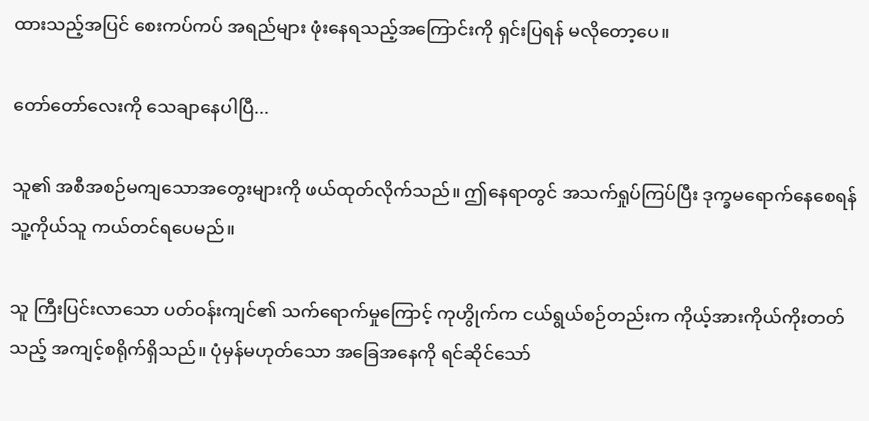ထားသည့်အပြင် စေးကပ်ကပ် အရည်များ ဖုံးနေရသည့်အကြောင်းကို ရှင်းပြရန် မလိုတော့ပေ။

တော်တော်လေးကို သေချာနေပါပြီ...

သူ၏ အစီအစဉ်မကျသောအတွေးများကို ဖယ်ထုတ်လိုက်သည်။ ဤနေရာတွင် အသက်ရှုပ်ကြပ်ပြီး ဒုက္ခမရောက်နေစေရန် သူ့ကိုယ်သူ ကယ်တင်ရပေမည်။

သူ ကြီးပြင်းလာသော ပတ်ဝန်းကျင်၏ သက်ရောက်မှုကြောင့် ကုဟွိုက်က ငယ်ရွယ်စဉ်တည်းက ကိုယ့်အားကိုယ်ကိုးတတ်သည့် အကျင့်စရိုက်ရှိသည်။ ပုံမှန်မဟုတ်သော အခြေအနေကို ရင်ဆိုင်သော်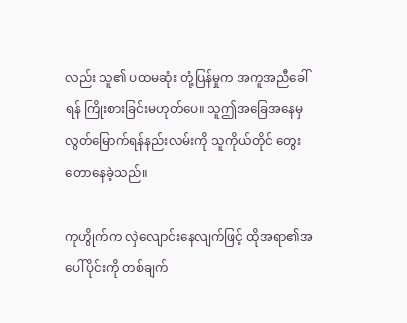လည်း သူ၏ ပထမဆုံး တုံ့ပြန်မှုက အကူအညီခေါ်ရန် ကြိုးစားခြင်းမဟုတ်ပေ။ သူဤအခြေအနေမှလွတ်မြောက်ရန်နည်းလမ်းကို သူကိုယ်တိုင် တွေးတောနေခဲ့သည်။

ကုဟွိုက်က လှဲလျောင်းနေလျက်ဖြင့် ထိုအရာ၏အပေါ်ပိုင်းကို တစ်ချက်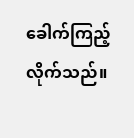ခေါက်ကြည့်လိုက်သည်။